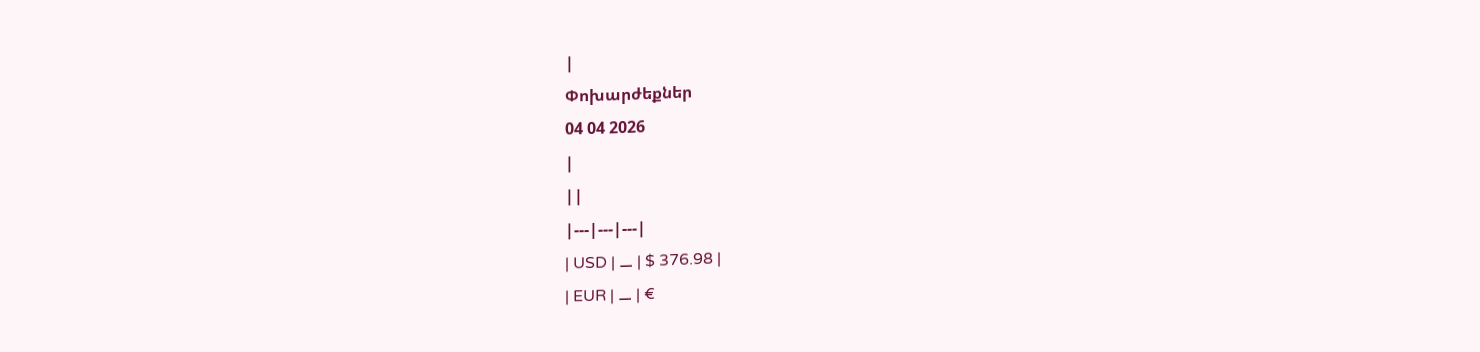|
Փոխարժեքներ
04 04 2026
|
||
|---|---|---|
| USD | ⚊ | $ 376.98 |
| EUR | ⚊ | €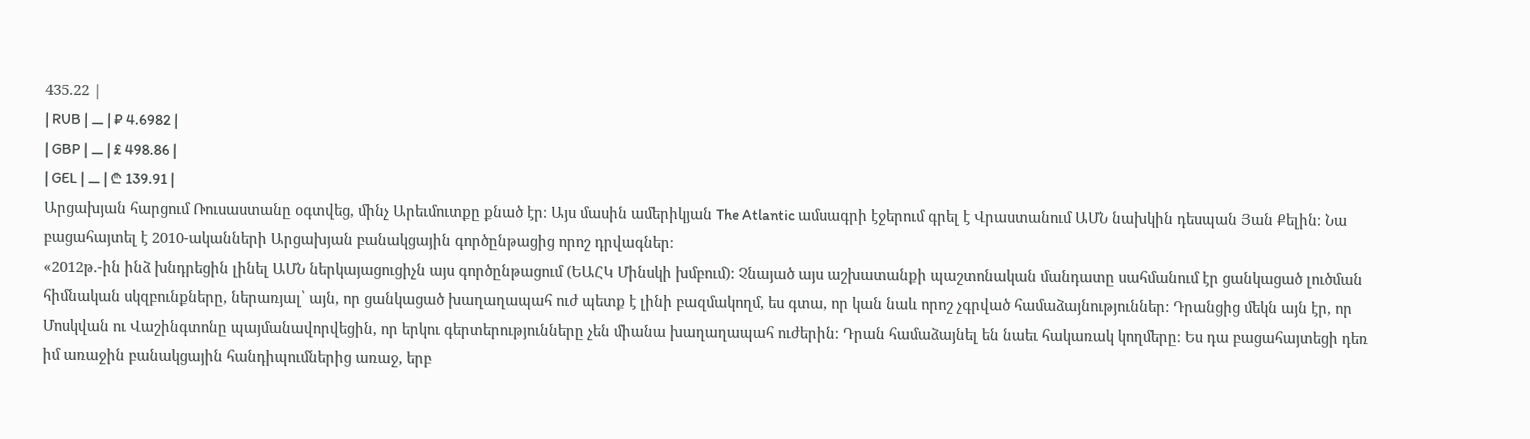435.22 |
| RUB | ⚊ | ₽ 4.6982 |
| GBP | ⚊ | £ 498.86 |
| GEL | ⚊ | ₾ 139.91 |
Արցախյան հարցում Ռուսաստանը օգտվեց, մինչ Արեւմուտքը քնած էր։ Այս մասին ամերիկյան The Atlantic ամսագրի էջերում գրել է Վրաստանում ԱՄՆ նախկին դեսպան Յան Քելին։ Նա բացահայտել է 2010-ականների Արցախյան բանակցային գործընթացից որոշ դրվագներ։
«2012թ.-ին ինձ խնդրեցին լինել ԱՄՆ ներկայացուցիչն այս գործընթացում (ԵԱՀԿ Մինսկի խմբում): Չնայած այս աշխատանքի պաշտոնական մանդատը սահմանում էր ցանկացած լուծման հիմնական սկզբունքները, ներառյալ՝ այն, որ ցանկացած խաղաղապահ ուժ պետք է լինի բազմակողմ, ես գտա, որ կան նաև որոշ չգրված համաձայնություններ: Դրանցից մեկն այն էր, որ Մոսկվան ու Վաշինգտոնը պայմանավորվեցին, որ երկու գերտերությունները չեն միանա խաղաղապահ ուժերին։ Դրան համաձայնել են նաեւ հակառակ կողմերը։ Ես դա բացահայտեցի դեռ իմ առաջին բանակցային հանդիպումներից առաջ, երբ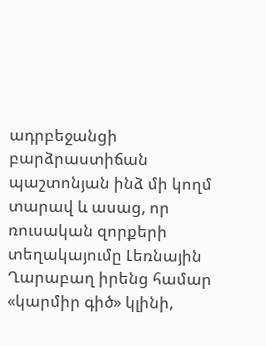ադրբեջանցի բարձրաստիճան պաշտոնյան ինձ մի կողմ տարավ և ասաց, որ ռուսական զորքերի տեղակայումը Լեռնային Ղարաբաղ իրենց համար «կարմիր գիծ» կլինի,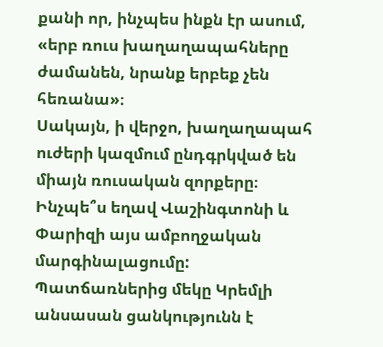քանի որ, ինչպես ինքն էր ասում, «երբ ռուս խաղաղապահները ժամանեն, նրանք երբեք չեն հեռանա»։
Սակայն, ի վերջո, խաղաղապահ ուժերի կազմում ընդգրկված են միայն ռուսական զորքերը։ Ինչպե՞ս եղավ Վաշինգտոնի և Փարիզի այս ամբողջական մարգինալացումը: Պատճառներից մեկը Կրեմլի անսասան ցանկությունն է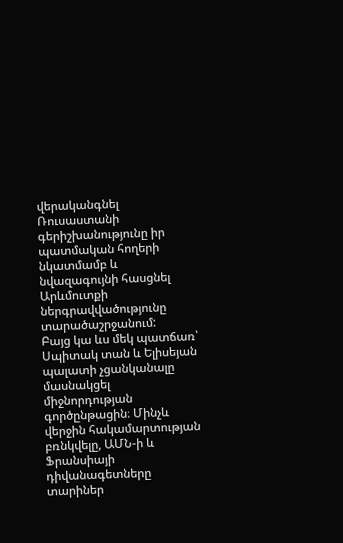վերականգնել Ռուսաստանի գերիշխանությունը իր պատմական հողերի նկատմամբ և նվազագույնի հասցնել Արևմուտքի ներգրավվածությունը տարածաշրջանում:
Բայց կա ևս մեկ պատճառ՝ Սպիտակ տան և Ելիսեյան պալատի չցանկանալը մասնակցել միջնորդության գործընթացին։ Մինչև վերջին հակամարտության բռնկվելը, ԱՄՆ-ի և Ֆրանսիայի դիվանագետները տարիներ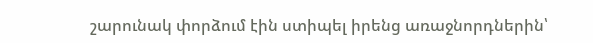շարունակ փորձում էին ստիպել իրենց առաջնորդներին՝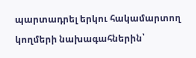պարտադրել երկու հակամարտող կողմերի նախագահներին՝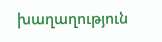խաղաղություն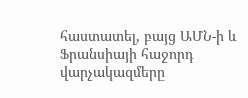հաստատել, բայց ԱՄՆ-ի և Ֆրանսիայի հաջորդ վարչակազմերը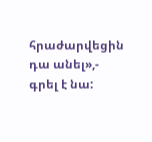հրաժարվեցին դա անել»,- գրել է նա: